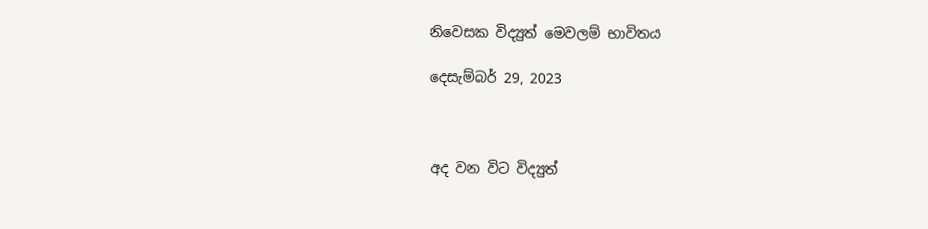නිවෙසක විද්‍යුත් මෙවලම් භාවිතය

දෙසැම්බර් 29, 2023



අද වන විට විද්‍යුත්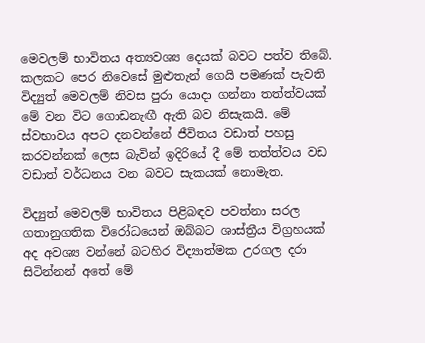මෙවලම් භාවිතය අත්‍යවශ්‍ය දෙයක් බවට පත්ව තිබේ. කලකට පෙර නිවෙසේ මුළුතැන් ගෙයි පමණක් පැවති විද්‍යුත් මෙවලම් නිවස පුරා යොදා ගන්නා තත්ත්වයක් මේ වන විට ගොඩනැඟී ඇති බව නිසැකයි. මේ ස්වභාවය අපට දනවන්නේ ජීවිතය වඩාත් පහසු කරවන්නක් ලෙස බැවින් ඉදිරියේ දී මේ තත්ත්වය වඩ වඩාත් වර්ධනය වන බවට සැකයක් නොමැත.

විද්‍යුත් මෙවලම් භාවිතය පිළිබඳව පවත්නා සරල ගතානුගතික විරෝධයෙන් ඔබ්බට ශාස්ත්‍රීය විග්‍රහයක් අද අවශ්‍ය වන්නේ බටහිර විද්‍යාත්මක උරගල දරා සිටින්නන් අතේ මේ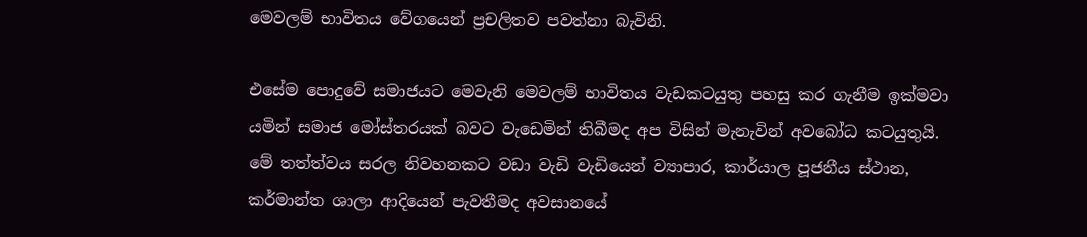මෙවලම් භාවිතය වේගයෙන් ප්‍රචලිතව පවත්නා බැවිනි.

එසේම පොදුවේ සමාජයට මෙවැනි මෙවලම් භාවිතය වැඩකටයුතු පහසු කර ගැනීම ඉක්මවා යමින් සමාජ මෝස්තරයක් බවට වැඩෙමින් තිබීමද අප විසින් මැනැවින් අවබෝධ කටයුතුයි. මේ තත්ත්වය සරල නිවහනකට වඩා වැඩි වැඩියෙන් ව්‍යාපාර, කාර්යාල පූජනීය ස්ථාන, කර්මාන්ත ශාලා ආදියෙන් පැවතීමද අවසානයේ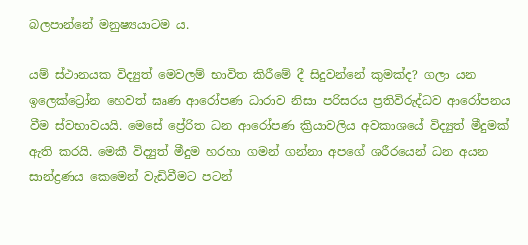බලපාන්නේ මනුෂ්‍යයාටම ය.

යම් ස්ථානයක විද්‍යුත් මෙවලම් භාවිත කිරීමේ දී සිදුවන්නේ කුමක්ද? ගලා යන ඉලෙක්ට්‍රෝන හෙවත් ඝෘණ ආරෝපණ ධාරාව නිසා පරිසරය ප්‍රතිවිරුද්ධව ආරෝපනය වීම ස්වභාවයයි. මෙසේ ප්‍රේරිත ධන ආරෝපණ ක්‍රියාවලිය අවකාශයේ විද්‍යුත් මීදුමක් ඇති කරයි. මෙකී විද්‍යුත් මීදුම හරහා ගමන් ගන්නා අපගේ ශරීරයෙන් ධන අයන සාන්ද්‍රණය කෙමෙන් වැඩිවීමට පටන්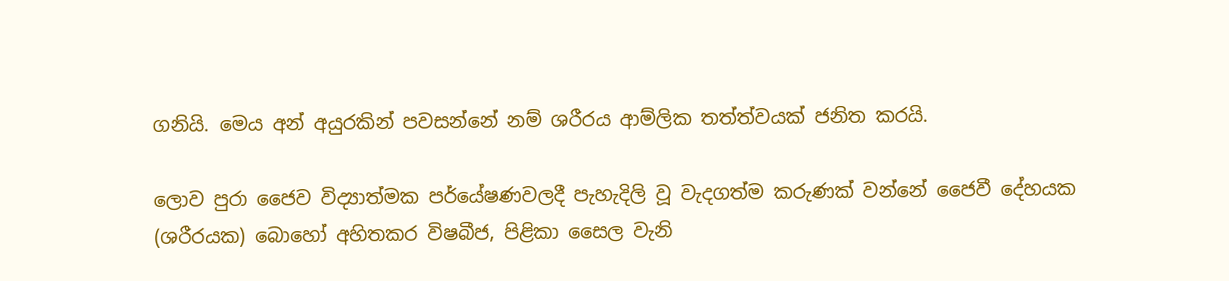ගනියි. මෙය අන් අයුරකින් පවසන්නේ නම් ශරීරය ආම්ලික තත්ත්වයක් ජනිත කරයි.

ලොව පුරා ජෛව විද්‍යාත්මක පර්යේෂණවලදී පැහැදිලි වූ වැදගත්ම කරුණක් වන්නේ ජෛවී දේහයක (ශරීරයක) බොහෝ අහිතකර විෂබීජ, පිළිකා සෛල වැනි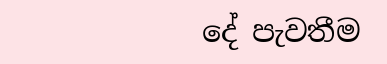දේ පැවතීම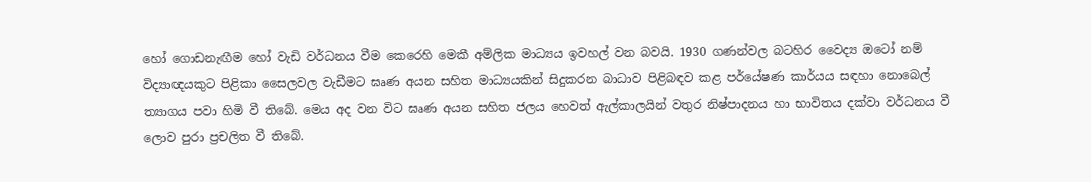හෝ ගොඩනැඟීම හෝ වැඩි වර්ධනය වීම කෙරෙහි මෙකී අම්ලික මාධ්‍යය ඉවහල් වන බවයි. 1930 ගණන්වල බටහිර වෛද්‍ය ඔටෝ නම් විද්‍යාඥයකුට පිළිකා සෛලවල වැඩීමට ඝෘණ අයන සහිත මාධ්‍යයකින් සිදුකරන බාධාව පිළිබඳව කළ පර්යේෂණ කාර්යය සඳහා නොබෙල් ත්‍යාගය පවා හිමි වී තිබේ. මෙය අද වන විට ඝෘණ අයන සහිත ජලය හෙවත් ඇල්කාලයින් වතුර නිෂ්පාදනය හා භාවිතය දක්වා වර්ධනය වී ලොව පුරා ප්‍රචලිත වී තිබේ.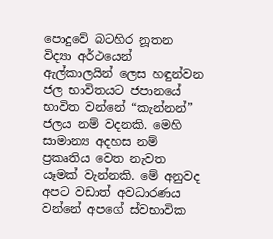පොදුවේ බටහිර නූතන විද්‍යා අර්ථයෙන් ඇල්කාලයින් ලෙස හඳුන්වන ජල භාවිතයට ජපානයේ භාවිත වන්නේ “කැන්නන්” ජලය නම් වදනකි. මෙහි සාමාන්‍ය අදහස නම් ප්‍රකෘතිය වෙත නැවත යෑමක් වැන්නකි. මේ අනුවද අපට වඩාත් අවධාරණය වන්නේ අපගේ ස්වභාවික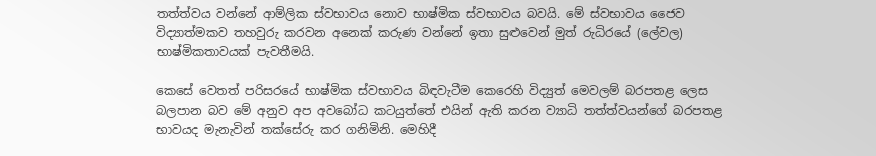තත්ත්වය වන්නේ ආම්ලික ස්වභාවය නොව භාෂ්මික ස්වභාවය බවයි. මේ ස්වභාවය ජෛව විද්‍යාත්මකව තහවුරු කරවන අනෙක් කරුණ වන්නේ ඉතා සුළුවෙන් මුත් රුධිරයේ (ලේවල) භාෂ්මිකතාවයක් පැවතීමයි.

කෙසේ වෙතත් පරිසරයේ භාෂ්මික ස්වභාවය බිඳවැටීම කෙරෙහි විද්‍යුත් මෙවලම් බරපතළ ලෙස බලපාන බව මේ අනුව අප අවබෝධ කටයුත්තේ එයින් ඇති කරන ව්‍යාධි තත්ත්වයන්ගේ බරපතළ භාවයද මැනැවින් තක්සේරු කර ගනිමිනි. මෙහිදී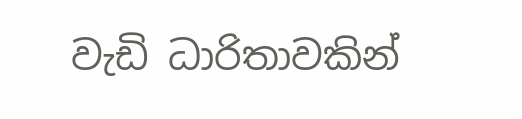වැඩි ධාරිතාවකින්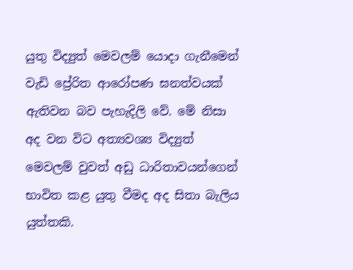යුතු විද්‍යුත් මෙවලම් යොදා ගැනීමෙන් වැඩි ප්‍රේරිත ආරෝපණ ඝනත්වයක් ඇතිවන බව පැහැදිලි වේ. මේ නිසා අද වන විට අත්‍යවශ්‍ය විද්‍යුත් මෙවලම් වුවත් අඩු ධාරිතාවයන්ගෙන් භාවිත කළ යුතු වීමද අද සිතා බැලිය යුත්තකි.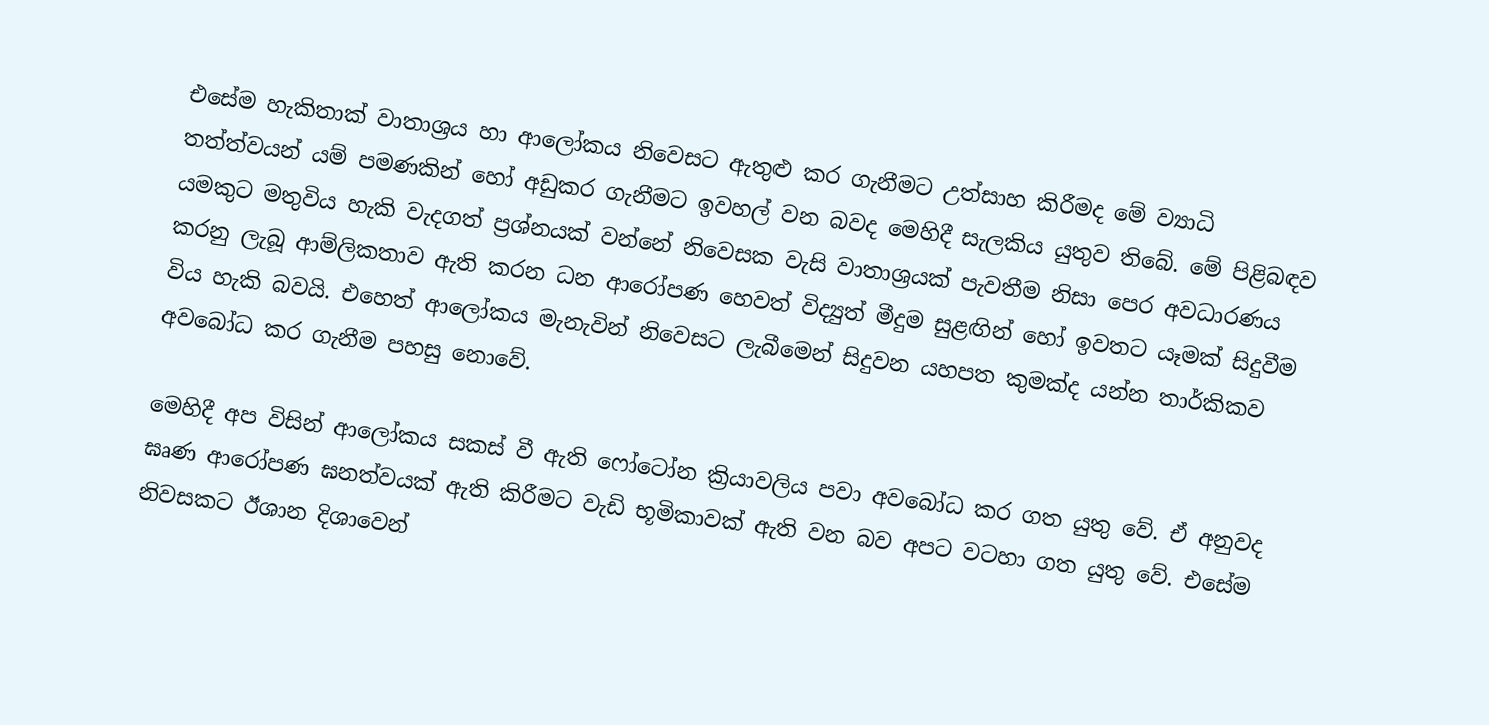එසේම හැකිතාක් වාතාශ්‍රය හා ආලෝකය නිවෙසට ඇතුළු කර ගැනීමට උත්සාහ කිරීමද මේ ව්‍යාධි තත්ත්වයන් යම් පමණකින් හෝ අඩුකර ගැනීමට ඉවහල් වන බවද මෙහිදී සැලකිය යුතුව තිබේ. මේ පිළිබඳව යමකුට මතුවිය හැකි වැදගත් ප්‍රශ්නයක් වන්නේ නිවෙසක වැසි වාතාශ්‍රයක් පැවතීම නිසා පෙර අවධාරණය කරනු ලැබූ ආම්ලිකතාව ඇති කරන ධන ආරෝපණ හෙවත් විද්‍යුත් මීදුම සුළඟින් හෝ ඉවතට යෑමක් සිදුවීම විය හැකි බවයි. එහෙත් ආලෝකය මැනැවින් නිවෙසට ලැබීමෙන් සිදුවන යහපත කුමක්ද යන්න තාර්කිකව අවබෝධ කර ගැනීම පහසු නොවේ.

මෙහිදී අප විසින් ආලෝකය සකස් වී ඇති ෆෝටෝන ක්‍රියාවලිය පවා අවබෝධ කර ගත යුතු වේ. ඒ අනුවද ඝෘණ ආරෝපණ ඝනත්වයක් ඇති කිරීමට වැඩි භූමිකාවක් ඇති වන බව අපට වටහා ගත යුතු වේ. එසේම නිවසකට ඊශාන දිශාවෙන්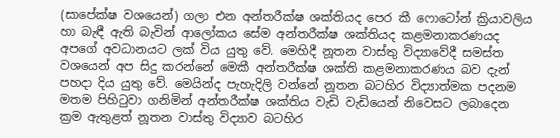(සාපේක්ෂ වශයෙන්) ගලා එන අන්තරීක්ෂ ශක්තියද පෙර කී ෆොටෝන් ක්‍රියාවලිය හා බැඳී ඇති බැවින් ආලෝකය සේම අන්තරීක්ෂ ශක්තියද කළමනාකරණයද අපගේ අවධානයට ලක් විය යුතු වේ. මෙහිදී නූතන වාස්තු විද්‍යාවේදී සමස්ත වශයෙන් අප සිදු කරන්නේ මෙකී අන්තරීක්ෂ ශක්ති කළමනාකරණය බව දැන් පහදා දිය යුතු වේ. මෙයින්ද පැහැදිලි වන්නේ නූතන බටහිර විද්‍යාත්මක පදනම මතම පිහිටුවා ගනිමින් අන්තරීක්ෂ ශක්තිය වැඩි වැඩියෙන් නිවෙසට ලබාදෙන ක්‍රම ඇතුළත් නූතන වාස්තු විද්‍යාව බටහිර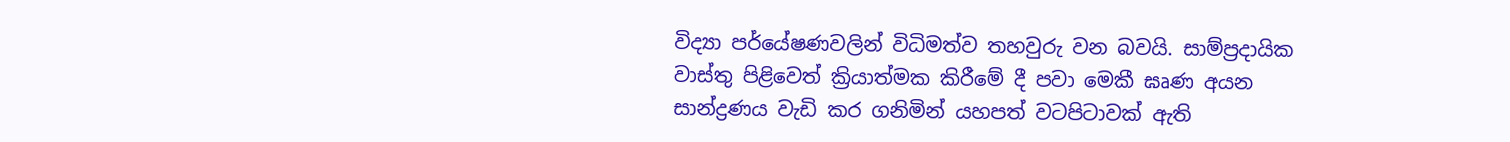විද්‍යා පර්යේෂණවලින් විධිමත්ව තහවුරු වන බවයි. සාම්ප්‍රදායික වාස්තු පිළිවෙත් ක්‍රියාත්මක කිරීමේ දී පවා මෙකී ඝෘණ අයන සාන්ද්‍රණය වැඩි කර ගනිමින් යහපත් වටපිටාවක් ඇති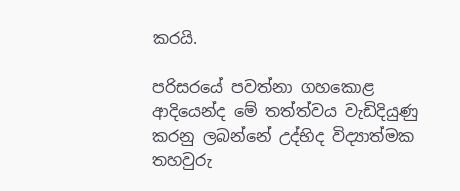කරයි.

පරිසරයේ පවත්නා ගහකොළ ආදියෙන්ද මේ තත්ත්වය වැඩිදියුණු කරනු ලබන්නේ උද්භිද විද්‍යාත්මක තහවුරු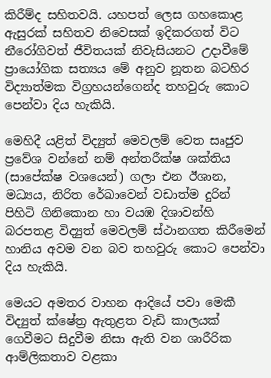කිරීම්ද සහිතවයි. යහපත් ලෙස ගහකොළ ඇසුරක් සහිතව නිවෙසක් ඉදිකරගත් විට නීරෝගිවත් ජීවිතයක් නිවැසියනට උදාවීමේ ප්‍රායෝගික සත්‍යය මේ අනුව නූතන බටහිර විද්‍යාත්මක විග්‍රහයන්ගෙන්ද තහවුරු කොට පෙන්වා දිය හැකියි.

මෙහිදී යළිත් විද්‍යුත් මෙවලම් වෙත සෘජුව ප්‍රවේශ වන්නේ නම් අන්තරීක්ෂ ශක්තිය (සාපේක්ෂ වශයෙන්) ගලා එන ඊශාන, මධ්‍යය, නිරිත රේඛාවෙන් වඩාත්ම දුරින් පිහිටි ගිනිකොන හා වයඹ දිශාවන්හි බරපතළ විද්‍යුත් මෙවලම් ස්ථානගත කිරීමෙන් හානිය අවම වන බව තහවුරු කොට පෙන්වා දිය හැකියි.

මෙයට අමතර වාහන ආදියේ පවා මෙකී විද්‍යුත් ක්ෂේත්‍ර ඇතුළත වැඩි කාලයක් ගෙවීමට සිදුවීම නිසා ඇති වන ශාරීරික ආම්ලිකතාව වළකා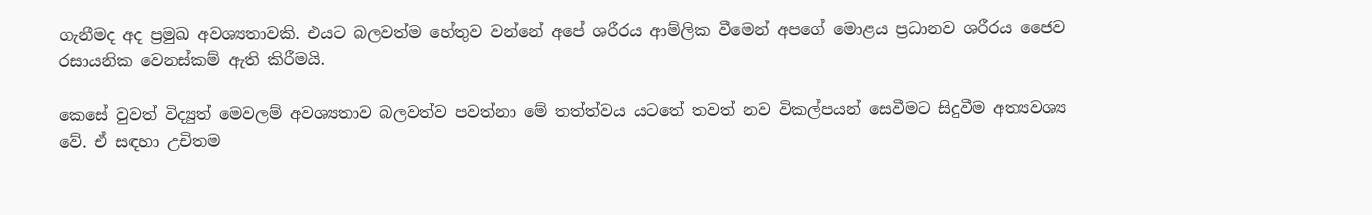ගැනීමද අද ප්‍රමුඛ අවශ්‍යතාවකි. එයට බලවත්ම හේතුව වන්නේ අපේ ශරීරය ආම්ලික වීමෙන් අපගේ මොළය ප්‍රධානව ශරීරය ජෛව රසායනික වෙනස්කම් ඇති කිරීමයි.

කෙසේ වුවත් විද්‍යුත් මෙවලම් අවශ්‍යතාව බලවත්ව පවත්නා මේ තත්ත්වය යටතේ තවත් නව විකල්පයන් සෙවීමට සිදුවීම අත්‍යවශ්‍ය වේ. ඒ සඳහා උචිතම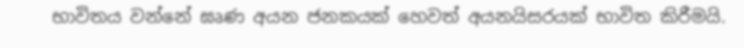භාවිතය වන්නේ ඝෘණ අයන ජනකයක් හෙවත් අයනයිසරයක් භාවිත කිරීමයි.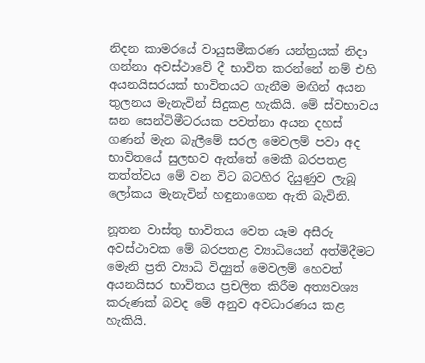නිදන කාමරයේ වායුසමීකරණ යන්ත්‍රයක් නිදා ගන්නා අවස්ථාවේ දී භාවිත කරන්නේ නම් එහි අයනයිසරයක් භාවිතයට ගැනීම මඟින් අයන තුලනය මැනැවින් සිදුකළ හැකියි. මේ ස්වභාවය ඝන සෙන්ටිමීටරයක පවත්නා අයන දහස් ගණන් මැන බැලීමේ සරල මෙවලම් පවා අද භාවිතයේ සුලභව ඇත්තේ මෙකී බරපතළ තත්ත්වය මේ වන විට බටහිර දියුණුව ලැබූ ලෝකය මැනැවින් හඳුනාගෙන ඇති බැවිනි.

නූතන වාස්තු භාවිතය වෙත යෑම අසීරු අවස්ථාවක මේ බරපතළ ව්‍යාධියෙන් අත්මිදීමට මෙැනි ප්‍රති ව්‍යාධි විද්‍යුත් මෙවලම් හෙවත් අයනයිසර භාවිතය ප්‍රචලිත කිරීම අත්‍යවශ්‍ය කරුණක් බවද මේ අනුව අවධාරණය කළ හැකියි.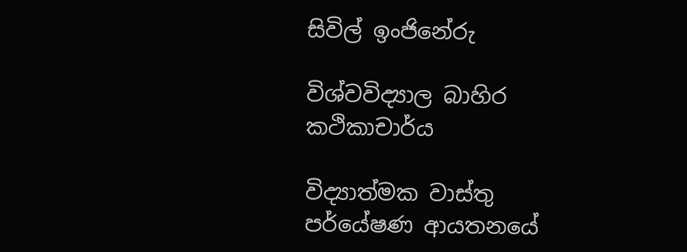සිවිල් ඉංජිනේරු

විශ්වවිද්‍යාල බාහිර කථිකාචාර්ය

විද්‍යාත්මක වාස්තු පර්යේෂණ ආයතනයේ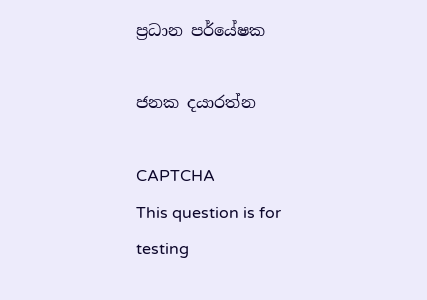ප්‍රධාන පර්යේෂක

ජනක දයාරත්න

CAPTCHA
This question is for testing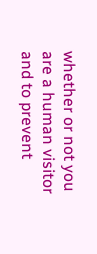whether or not you are a human visitor and to prevent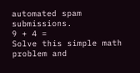automated spam submissions.
9 + 4 =
Solve this simple math problem and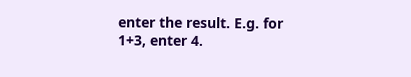enter the result. E.g. for 1+3, enter 4.